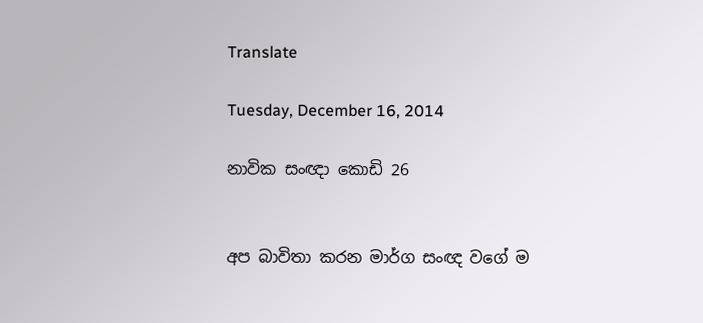Translate

Tuesday, December 16, 2014

නාවික සංඥා කොඩි 26


අප බාවිතා කරන මාර්ග සංඥ වගේ ම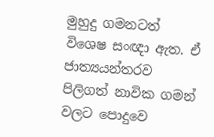මුහුදු ගමනටත් විශෙෂ සංඥා ඇත. ඒ ජාත්‍යයන්තරව පිලිගත් නාවික ගමන් වලට පොදුවෙ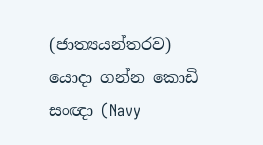(ජාත්‍යයන්තරව) යොදා ගන්න කොඩි සංඥා (Navy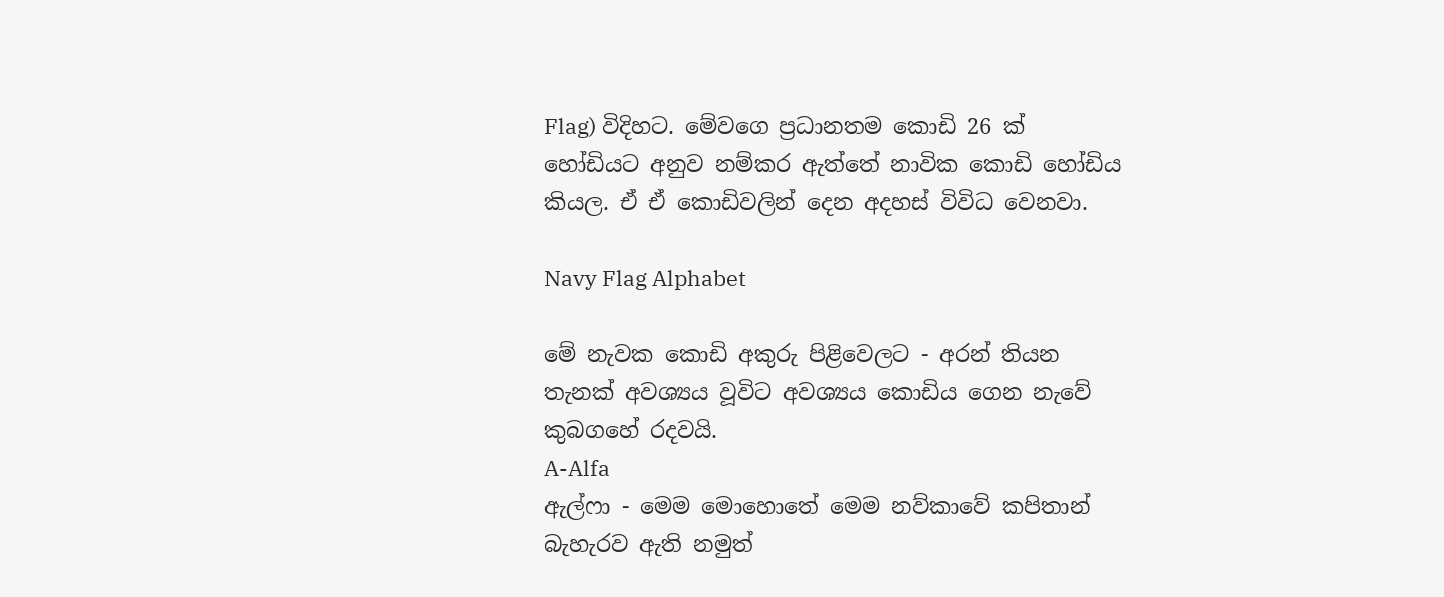Flag) විදිහට. මේවගෙ ප්‍රධානතම කොඩි 26 ක් හෝඩියට අනුව නම්කර ඇත්තේ නාවික කොඩි හෝඩිය කියල. ඒ ඒ කොඩිවලින් දෙන අදහස් විවිධ වෙනවා.

Navy Flag Alphabet

මේ නැවක කොඩි අකුරු පිළිවෙලට - අරන් තියන තැනක් අවශ්‍යය වූවිට අවශ්‍යය කොඩිය ගෙන නැවේ කුබගහේ රදවයි.
A-Alfa
ඇල්ෆා - මෙම මොහොතේ මෙම නව්කාවේ කපිතාන් බැහැරව ඇති නමුත්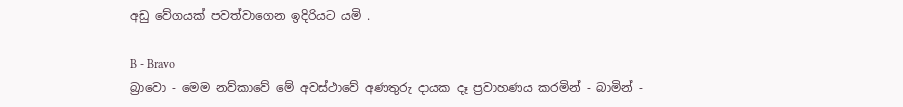අඩු වේගයක් පවත්වාගෙන ඉදිරියට යමි .

B - Bravo
බ්‍රාවො - මෙම නව්කාවේ මේ අවස්ථාවේ අණතුරු දායක දෑ ප්‍රවාහණය කරමින් - බාමින් -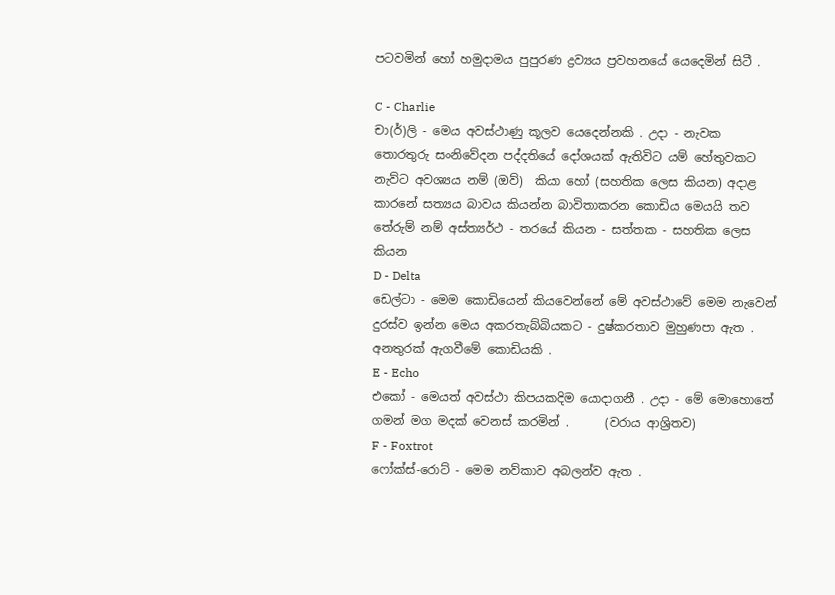පටවමින් හෝ හමුදාමය පුපුරණ ද්‍රව්‍යය ප්‍රවහනයේ යෙදෙමින් සිටී .

C - Charlie
චා(ර්)ලි - මෙය අවස්ථාණු කූලව යෙදෙන්නකි . උදා - නැවක තොරතුරු සංනිවේදන පද්දතියේ දෝශයක් ඇතිවිට යම් හේතුවකට නැව්ට අවශ්‍යය නම් (ඔව්)  කියා හෝ (සහතික ලෙස කියන) අදාළ කාරනේ සත්‍යය බාවය කියන්න බාවිතාකරන කොඩිය මෙයයි තව තේරුම් නම් අස්ත්‍යර්ථ - තරයේ කියන - සත්තක - සහතික ලෙස කියන
D - Delta
ඩෙල්ටා - මෙම කොඩියෙන් කියවෙන්නේ මේ අවස්ථාවේ මෙම නැවෙන් දුරස්ව ඉන්න මෙය අකරතැබ්බියකට - දුෂ්කරතාව මුහුණපා ඇත . අනතුරක් ඇගවීමේ කොඩියකි .
E - Echo
එකෝ - මෙයත් අවස්ථා කිපයකදිම යොදාගනී . උදා - මේ මොහොතේ ගමන් මග මදක් වෙනස් කරමින් .      (වරාය ආශ්‍රිතව)
F - Foxtrot
ෆෝක්ස්-රොට් - මෙම නව්කාව අබලන්ව ඇත .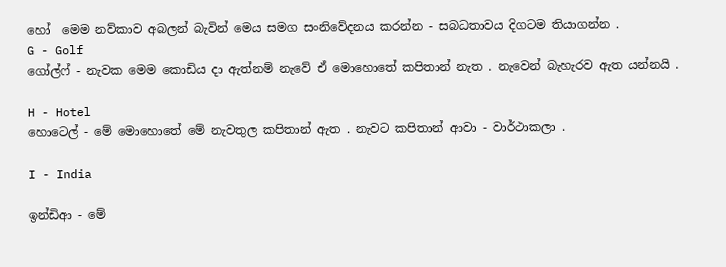හෝ  මෙම නව්කාව අබලන් බැවින් මෙය සමග සංනිවේදනය කරන්න - සබධතාවය දිගටම තියාගන්න .
G - Golf
ගෝල්ෆ් - නැවක මෙම කොඩිය දා ඇත්නම් නැවේ ඒ මොහොතේ කපිතාන් නැත . නැවෙන් බැහැරව ඇත යන්නයි .

H - Hotel
හොටෙල් - මේ මොහොතේ මේ නැවතුල කපිතාන් ඇත . නැවට කපිතාන් ආවා - වාර්ථාකලා .

I - India

ඉන්ඩිආ - මේ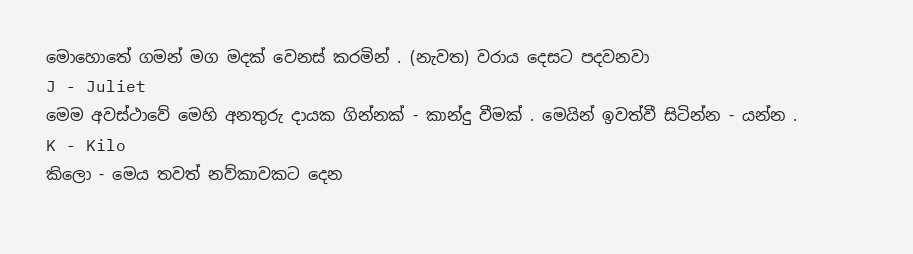මොහොතේ ගමන් මග මදක් වෙනස් කරමින් . (නැවත) වරාය දෙසට පදවනවා
J - Juliet
මෙම අවස්ථාවේ මෙහි අනතුරු දායක ගින්නක් - කාන්දු වීමක් . මෙයින් ඉවත්වී සිටින්න - යන්න .
K - Kilo
කිලො - මෙය තවත් නව්කාවකට දෙන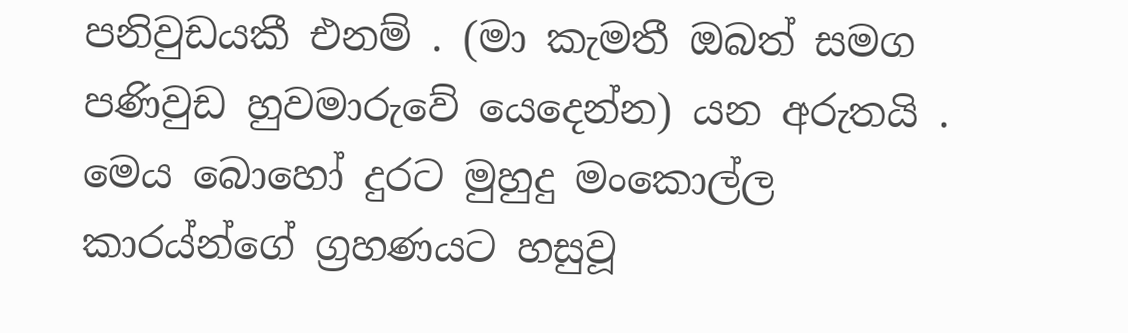පනිවුඩයකී එනම් . (මා කැමතී ඔබත් සමග පණිවුඩ හුවමාරුවේ යෙදෙන්න) යන අරුතයි . මෙය බොහෝ දුරට මුහුදු මංකොල්ල කාරය්න්ගේ ග්‍රහණයට හසුවූ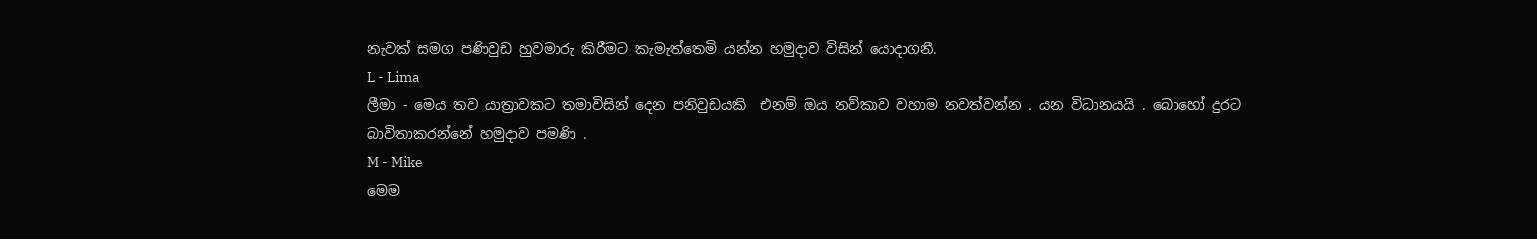නැවක් සමග පණිවුඩ හුවමාරු කිරීමට කැමැත්තෙමි යන්න හමුදාව විසින් යොදාගනී.
L - Lima
ලීමා - මෙය තව යාත්‍රාවකට තමාවිසින් දෙන පනිවුඩයකි  එනම් ඔය නව්කාව වහාම නවත්වන්න . යන විධානයයි . බොහෝ දුරට බාවිතාකරන්නේ හමුදාව පමණි .
M - Mike
මෙම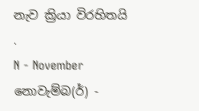නැව ක්‍රියා විරහිතයි .
N - November
නොවැම්බ(ර්) -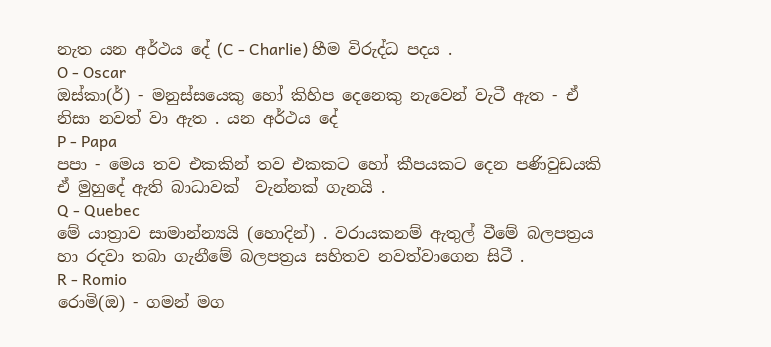නැත යන අර්ථය දේ (C - Charlie) හීම විරුද්ධ පදය .
O - Oscar
ඔස්කා(ර්) - මනුස්සයෙකු හෝ කිහිප දෙනෙකු නැවෙන් වැටී ඇත - ඒ නිසා නවත් වා ඇත . යන අර්ථය දේ
P - Papa
පපා - මෙය තව එකකින් තව එකකට හෝ කීපයකට දෙන පණිවුඩයකි ඒ මුහුදේ ඇති බාධාවක්  වැන්නක් ගැනයි .
Q - Quebec
මේ යාත්‍රාව සාමාන්න්‍යයි (හොදින්) . වරායකනම් ඇතුල් වීමේ බලපත්‍රය හා රදවා තබා ගැනීමේ බලපත්‍රය සහිතව නවත්වාගෙන සිටී .
R - Romio
රොමි(ඔ) - ගමන් මග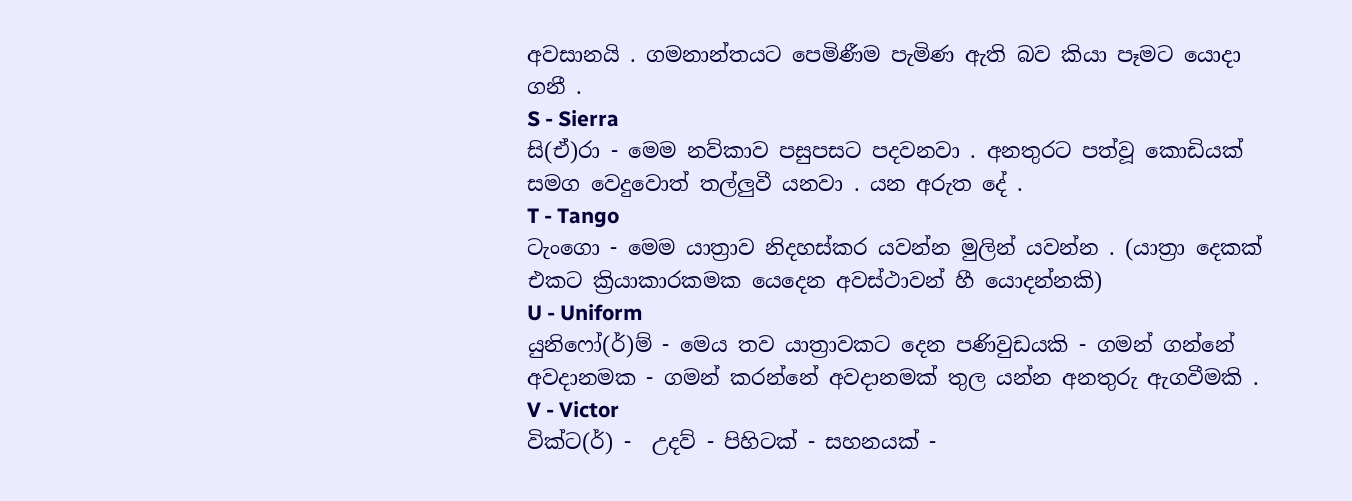අවසානයි . ගමනාන්තයට පෙමිණීම පැමිණ ඇති බව කියා පෑමට යොදා ගනී .
S - Sierra
සි(ඒ)රා - මෙම නව්කාව පසුපසට පදවනවා . අනතුරට පත්වූ කොඩියක් සමග වෙදුවොත් තල්ලුවී යනවා . යන අරුත දේ .
T - Tango
ටැංගො - මෙම යාත්‍රාව නිදහස්කර යවන්න මුලින් යවන්න . (යාත්‍රා දෙකක් එකට ක්‍රියාකාරකමක යෙදෙන අවස්ථාවන් හී යොදන්නකි)
U - Uniform
යුනිෆෝ(ර්)ම් - මෙය තව යාත්‍රාවකට දෙන පණිවුඩයකි - ගමන් ගන්නේ අවදානමක - ගමන් කරන්නේ අවදානමක් තුල යන්න අනතුරු ඇගවීමකි .
V - Victor
වික්ට(ර්) -  උදව් - පිහිටක් - සහනයක් -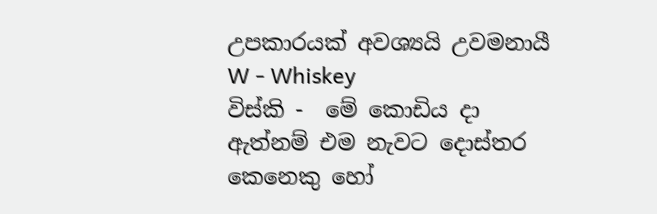උපකාරයක් අවශ්‍යයි උවමනායී
W - Whiskey
විස්කි -  මේ කොඩිය දා ඇත්නම් එම නැවට දොස්තර කෙනෙකු හෝ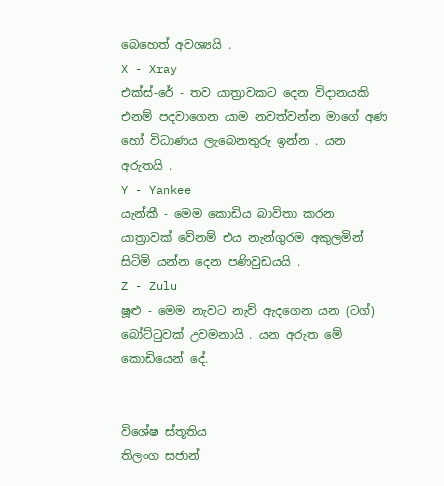බෙහෙත් අවශ්‍යයි .
X - Xray
එක්ස්-රේ - තව යාත්‍රාවකට දෙන විදානයකි එනම් පදවාගෙන යාම නවත්වන්න මාගේ අණ හෝ විධාණය ලැබෙනතුරු ඉන්න . යන අරුතයි .
Y - Yankee
යැන්කී - මෙම කොඩිය බාවිතා කරන යාත්‍රාවක් වේනම් එය නැන්ගුරම අකුලමින් සිටිමි යන්න දෙන පණිවුඩයයි .
Z - Zulu
ෂූළු - මෙම නැවට නැව් ඇදගෙන යන (ටග්) බෝට්‍ටුවක් උවමනායි . යන අරුත මේ කොඩියෙන් දේ.


විශේෂ ස්තූතිය
තිලංග සජාන්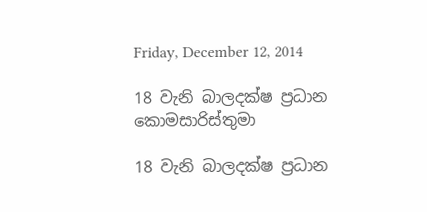Friday, December 12, 2014

18 වැනි බාලදක්ෂ ප්‍රධාන කොමසාරිස්තුමා

18 වැනි බාලදක්ෂ ප්‍රධාන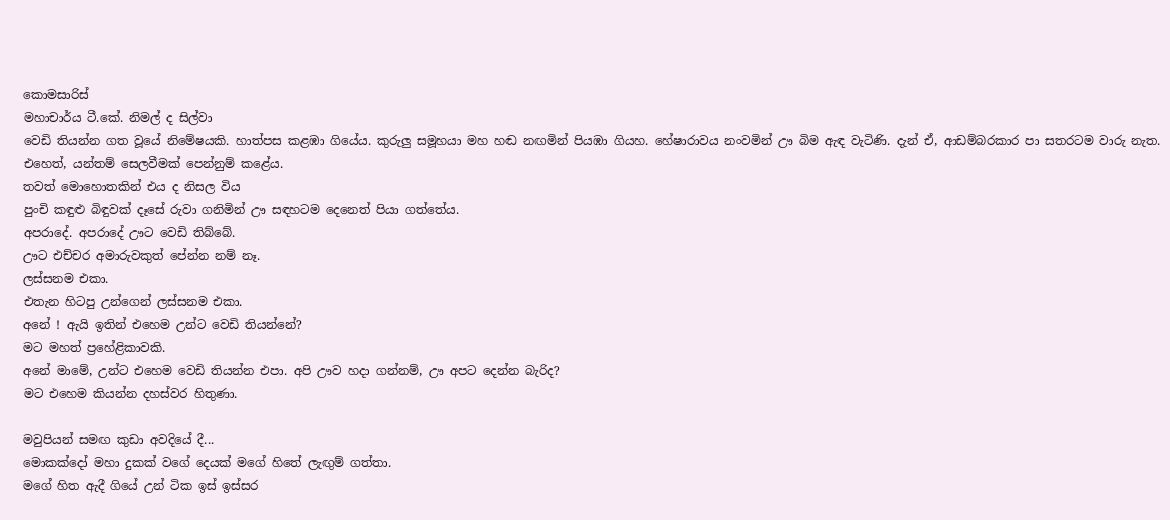කොමසාරිස්
මහාචාර්ය ටී.කේ. නිමල් ද සිල්වා
වෙඩි තියන්න ගත වූයේ නිමේෂයකි. හාත්පස කළඹා ගියේය. කුරුලු සමූහයා මහ හඬ නඟමින් පියඹා ගියහ. හේෂාරාවය නංවමින් ඌ බිම ඇඳ වැටිණි. දැන් ඒ, ආඩම්බරකාර පා සතරටම වාරු නැත. එහෙත්, යන්තම් සෙලවීමක් පෙන්නුම් කළේය.
තවත් මොහොතකින් එය ද නිසල විය
පුංචි කඳුළු බිඳුවක් දෑසේ රුවා ගනිමින් ඌ සඳහටම දෙනෙත් පියා ගත්තේය.
අපරාදේ. අපරාදේ ඌට වෙඩි තිබ්බේ.
ඌට එච්චර අමාරුවකුත් පේන්න නම් නෑ.
ලස්සනම එකා.
එතැන හිටපු උන්ගෙන් ලස්සනම එකා.
අනේ ! ඇයි ඉතින් එහෙම උන්ට වෙඩි තියන්නේ?
මට මහත් ප්‍රහේළිකාවකි.
අනේ මාමේ, උන්ට එහෙම වෙඩි තියන්න එපා. අපි ඌව හදා ගන්නම්, ඌ අපට දෙන්න බැරිද?
මට එහෙම කියන්න දහස්වර හිතුණා.

මවුපියන් සමඟ කුඩා අවදියේ දී...
මොකක්දෝ මහා දුකක් වගේ දෙයක් මගේ හිතේ ලැඟුම් ගත්තා.
මගේ හිත ඇදී ගියේ උන් ටික ඉස් ඉස්සර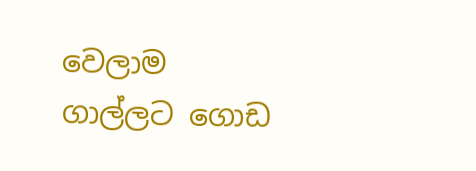වෙලාම ගාල්ලට ගොඩ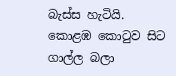බැස්ස හැටියි.
කොළඹ කොටුව සිට ගාල්ල බලා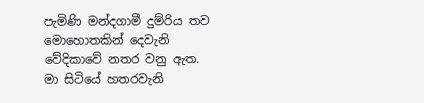පැමිණි මන්දගාමී දුම්රිය තව මොහොතකින් දෙවැනි වේදිකාවේ නතර වනු ඇත.
මා සිටියේ හතරවැනි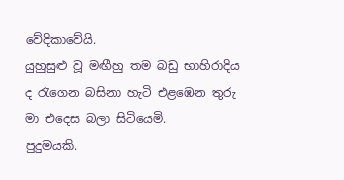වේදිකාවේයි.
යුහුසුළු වූ මඟීහු තම බඩු භාහිරාදිය ද රැගෙන බසිනා හැටි එළඹෙන තුරු මා එදෙස බලා සිටියෙමි.
පුදුමයකි.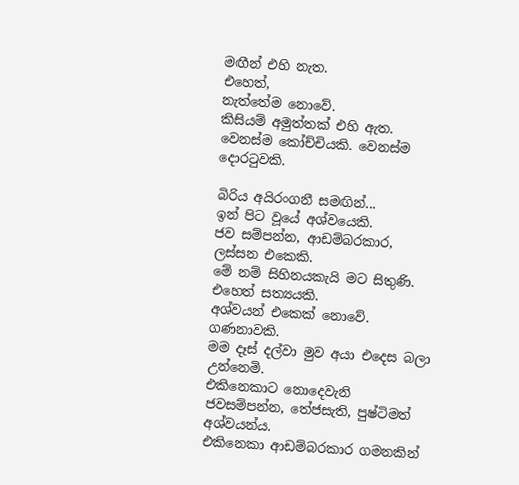මඟීන් එහි නැත.
එහෙත්,
නැත්තේම නොවේ.
කිසියම් අමුත්තක් එහි ඇත.
වෙනස්ම කෝච්චියකි. වෙනස්ම දොරටුවකි.

බිරිය අයිරංගනී සමඟින්...
ඉන් පිට වූයේ අශ්වයෙකි.
ජව සම්පන්න, ආඩම්බරකාර, ලස්සන එකෙකි.
මේ නම් සිහිනයකැයි මට සිතුණි.
එහෙත් සත්‍යයකි.
අශ්වයන් එකෙක් නොවේ.
ගණනාවකි.
මම දෑස් දල්වා මුව අයා එදෙස බලා උන්නෙමි.
එකිනෙකාට නොදෙවැනි ජවසම්පන්න, තේජසැති, පුෂ්ටිමත් අශ්වයන්ය.
එකිනෙකා ආඩම්බරකාර ගමනකින්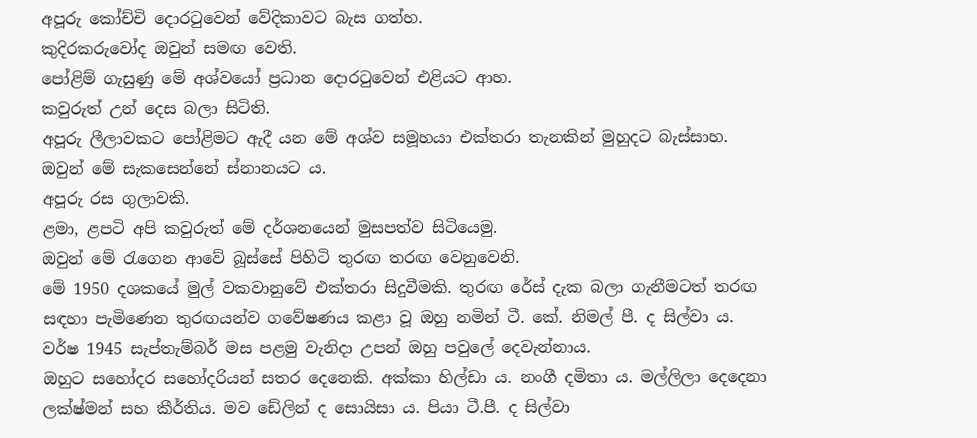අපූරු කෝච්චි දොරටුවෙන් වේදිකාවට බැස ගත්හ.
කුදිරකරුවෝද ඔවුන් සමඟ වෙති.
පෝළිම් ගැසුණු මේ අශ්වයෝ ප්‍රධාන දොරටුවෙන් එළියට ආහ.
කවුරුත් උන් දෙස බලා සිටිති.
අපූරු ලීලාවකට පෝළිමට ඇදී යන මේ අශ්ව සමූහයා එක්තරා තැනකින් මුහුදට බැස්සාහ.
ඔවුන් මේ සැකසෙන්නේ ස්නානයට ය.
අපූරු රස ගුලාවකි.
ළමා, ළපටි අපි කවුරුත් මේ දර්ශනයෙන් මුසපත්ව සිටියෙමු.
ඔවුන් මේ රැගෙන ආවේ බූස්සේ පිහිටි තුරඟ තරඟ වෙනුවෙනි.
මේ 1950 දශකයේ මුල් වකවානුවේ එක්තරා සිදුවීමකි. තුරඟ රේස් දැක බලා ගැනීමටත් තරඟ සඳහා පැමිණෙන තුරඟයන්ව ගවේෂණය කළා වූ ඔහු නමින් ටී. කේ. නිමල් පී. ද සිල්වා ය. වර්ෂ 1945 සැප්තැම්බර් මස පළමු වැනිදා උපන් ඔහු පවුලේ දෙවැන්නාය.
ඔහුට සහෝදර සහෝදරියන් සතර දෙනෙකි. අක්කා හිල්ඩා ය. නංගී දමිතා ය. මල්ලිලා දෙදෙනා ලක්ෂ්මන් සහ කීර්තිය. මව ඩේලින් ද සොයිසා ය. පියා ටී.පී. ද සිල්වා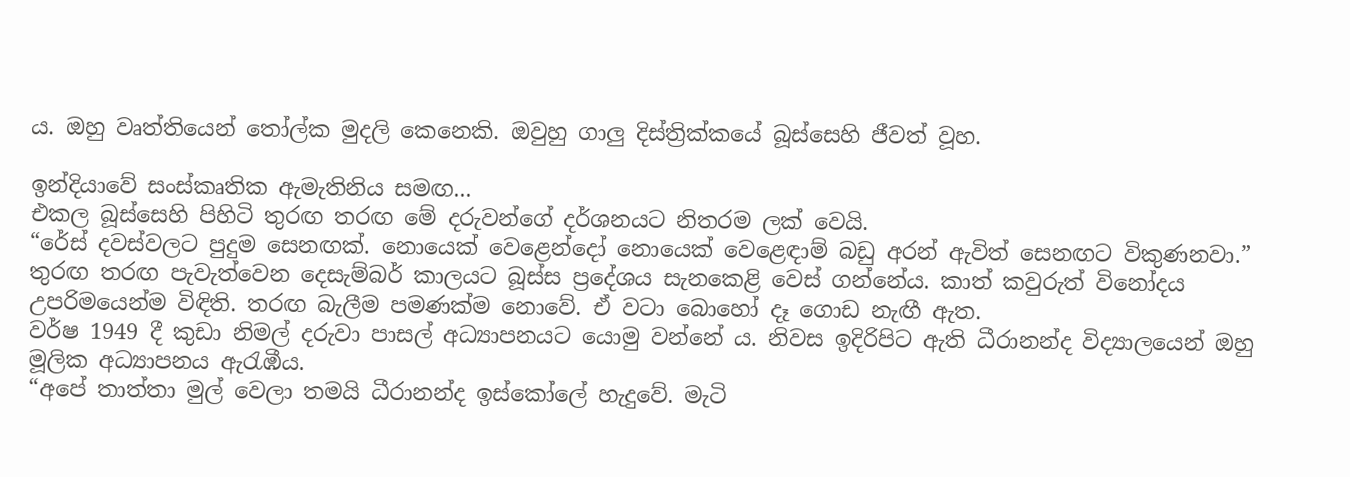ය. ඔහු වෘත්තියෙන් තෝල්ක මුදලි කෙනෙකි. ඔවුහු ගාලු දිස්ත්‍රික්කයේ බූස්සෙහි ජීවත් වූහ.

ඉන්දියාවේ සංස්කෘතික ඇමැතිනිය සමඟ...
එකල බූස්සෙහි පිහිටි තුරඟ තරඟ මේ දරුවන්ගේ දර්ශනයට නිතරම ලක් වෙයි.
“රේස් දවස්වලට පුදුම සෙනඟක්. නොයෙක් වෙළෙන්දෝ නොයෙක් වෙළෙඳාම් බඩු අරන් ඇවිත් සෙනඟට විකුණනවා.”
තුරඟ තරඟ පැවැත්වෙන දෙසැම්බර් කාලයට බූස්ස ප්‍රදේශය සැනකෙළි වෙස් ගන්නේය. කාත් කවුරුත් විනෝදය උපරිමයෙන්ම විඳිති. තරඟ බැලීම පමණක්ම නොවේ. ඒ වටා බොහෝ දෑ ගොඩ නැඟී ඇත.
වර්ෂ 1949 දී කුඩා නිමල් දරුවා පාසල් අධ්‍යාපනයට යොමු වන්නේ ය. නිවස ඉදිරිපිට ඇති ධීරානන්ද විද්‍යාලයෙන් ඔහු මූලික අධ්‍යාපනය ඇරැඹීය.
“අපේ තාත්තා මුල් වෙලා තමයි ධීරානන්ද ඉස්කෝලේ හැදුවේ. මැටි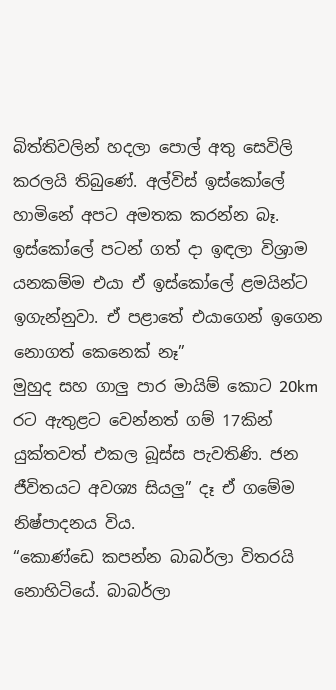බිත්තිවලින් හදලා පොල් අතු සෙවිලි කරලයි තිබුණේ. අල්විස් ඉස්කෝලේ හාමිනේ අපට අමතක කරන්න බෑ. ඉස්කෝලේ පටන් ගත් දා ඉඳලා විශ්‍රාම යනකම්ම එයා ඒ ඉස්කෝලේ ළමයින්ට ඉගැන්නුවා. ඒ පළාතේ එයාගෙන් ඉගෙන නොගත් කෙනෙක් නෑ”
මුහුද සහ ගාලු පාර මායිම් කොට 20km රට ඇතුළට වෙන්නත් ගම් 17කින් යුක්තවත් එකල බූස්ස පැවතිණි. ජන ජීවිතයට අවශ්‍ය සියලු” දෑ ඒ ගමේම නිෂ්පාදනය විය.
“කොණ්ඩෙ කපන්න බාබර්ලා විතරයි නොහිටියේ. බාබර්ලා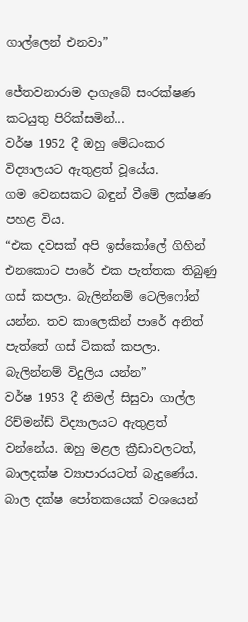ගාල්ලෙන් එනවා”

ජේතවනාරාම දාගැබේ සංරක්ෂණ කටයුතු පිරික්සමින්...
වර්ෂ 1952 දී ඔහු මේධංකර විද්‍යාලයට ඇතුළත් වූයේය.
ගම වෙනසකට බඳුන් වීමේ ලක්ෂණ පහළ විය.
“එක දවසක් අපි ඉස්කෝලේ ගිහින් එනකොට පාරේ එක පැත්තක තිබුණු ගස් කපලා. බැලින්නම් ටෙලිෆෝන් යන්න. තව කාලෙකින් පාරේ අනිත් පැත්තේ ගස් ටිකක් කපලා. බැලින්නම් විදුලිය යන්න”
වර්ෂ 1953 දී නිමල් සිසුවා ගාල්ල රිච්මන්ඩ් විද්‍යාලයට ඇතුළත් වන්නේය. ඔහු මළල ක්‍රීඩාවලටත්, බාලදක්ෂ ව්‍යාපාරයටත් බැදුණේය. බාල දක්ෂ පෝතකයෙක් වශයෙන්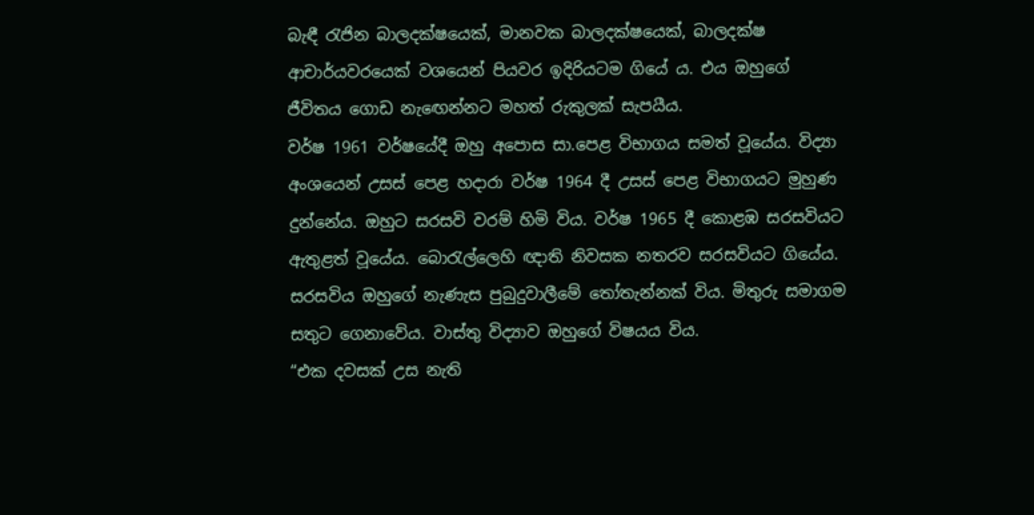බැඳී රැජින බාලදක්ෂයෙක්, මානවක බාලදක්ෂයෙක්, බාලදක්ෂ ආචාර්යවරයෙක් වශයෙන් පියවර ඉදිරියටම ගියේ ය. එය ඔහුගේ ජීවිතය ගොඩ නැඟෙන්නට මහත් රුකුලක් සැපයීය.
වර්ෂ 1961 වර්ෂයේදී ඔහු අපොස සා.පෙළ විභාගය සමත් වූයේය. විද්‍යා අංශයෙන් උසස් පෙළ හදාරා වර්ෂ 1964 දී උසස් පෙළ විභාගයට මුහුණ දුන්නේය. ඔහුට සරසවි වරම් හිමි විය. වර්ෂ 1965 දී කොළඹ සරසවියට ඇතුළත් වූයේය. බොරැල්ලෙහි ඥාති නිවසක නතරව සරසවියට ගියේය.
සරසවිය ඔහුගේ නැණැස පුබුදුවාලීමේ තෝතැන්නක් විය. මිතුරු සමාගම සතුට ගෙනාවේය. වාස්තු විද්‍යාව ඔහුගේ විෂයය විය.
“එක දවසක් උස නැති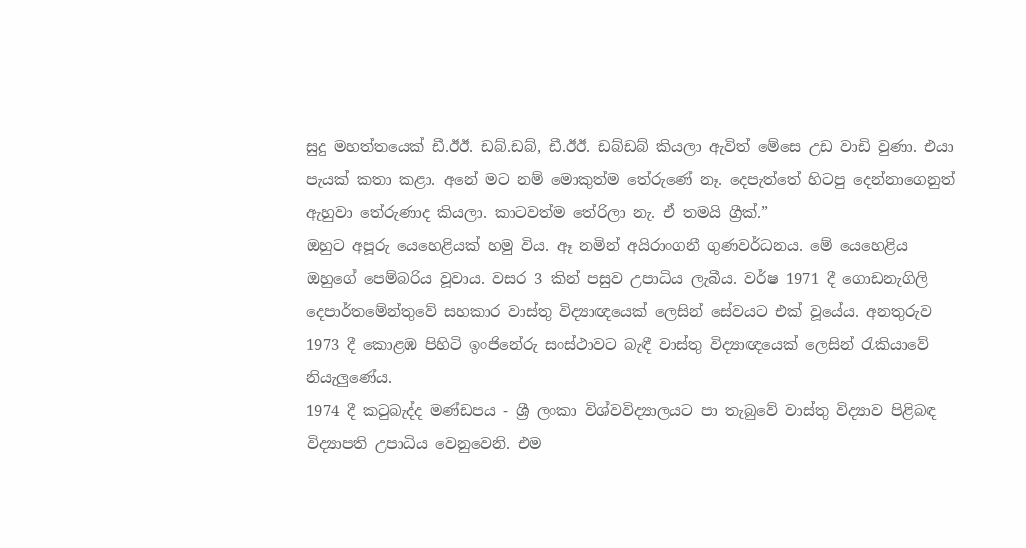සුදු මහත්තයෙක් ඩී.ඊඊ. ඩබ්.ඩබ්, ඩී.ඊඊ. ඩබ්ඩබ් කියලා ඇවිත් මේසෙ උඩ වාඩි වුණා. එයා පැයක් කතා කළා. අනේ මට නම් මොකුත්ම තේරුණේ නෑ. දෙපැත්තේ හිටපු දෙන්නාගෙනුත් ඇහුවා තේරුණාද කියලා. කාටවත්ම තේරිලා නැ. ඒ තමයි ග්‍රීක්.”
ඔහුට අපූරු යෙහෙළියක් හමු විය. ඈ නමින් අයිරාංගනී ගුණවර්ධනය. මේ යෙහෙළිය ඔහුගේ පෙම්බරිය වූවාය. වසර 3 කින් පසුව උපාධිය ලැබීය. වර්ෂ 1971 දී ගොඩනැගිලි දෙපාර්තමේන්තුවේ සහකාර වාස්තු විද්‍යාඥයෙක් ලෙසින් සේවයට එක් වූයේය. අනතුරුව 1973 දී කොළඹ පිහිටි ඉංජිනේරු සංස්ථාවට බැඳී වාස්තු විද්‍යාඥයෙක් ලෙසින් රැකියාවේ නියැලුණේය.
1974 දී කටුබැද්ද මණ්ඩපය - ශ්‍රී ලංකා විශ්වවිද්‍යාලයට පා තැබුවේ වාස්තු විද්‍යාව පිළිබඳ විද්‍යාපති උපාධිය වෙනුවෙනි. එම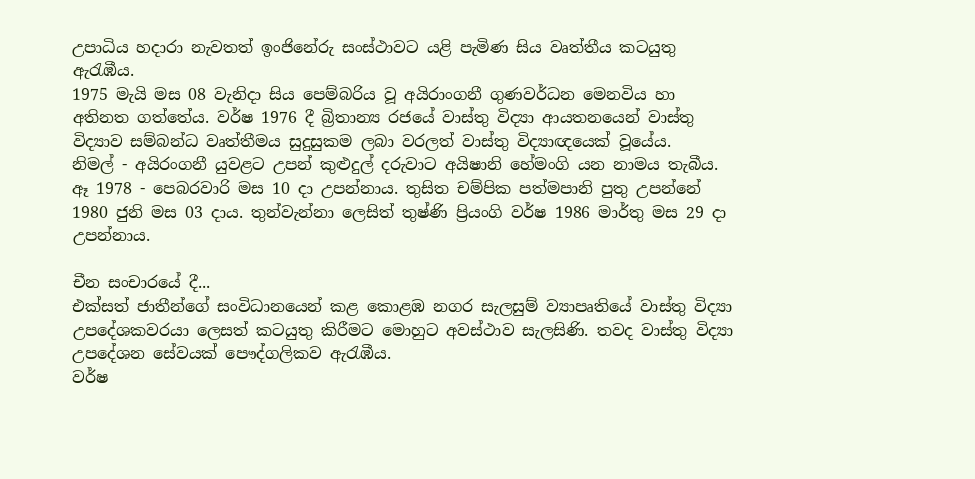උපාධිය හදාරා නැවතත් ඉංජිනේරු සංස්ථාවට යළි පැමිණ සිය වෘත්තීය කටයුතු ඇරැඹීය.
1975 මැයි මස 08 වැනිදා සිය පෙම්බරිය වූ අයිරාංගනී ගුණවර්ධන මෙනවිය හා අතිනත ගත්තේය. වර්ෂ 1976 දී බ්‍රිතාන්‍ය රජයේ වාස්තු විද්‍යා ආයතනයෙන් වාස්තු විද්‍යාව සම්බන්ධ වෘත්තීමය සුදුසුකම ලබා වරලත් වාස්තු විද්‍යාඥයෙක් වූයේය.
නිමල් - අයිරංගනී යුවළට උපන් කුළුදුල් දරුවාට අයිෂානි හේමංගි යන නාමය තැබීය. ඈ 1978 - පෙබරවාරි මස 10 දා උපන්නාය. තුසිත චම්පික පත්මපානි පුතු උපන්නේ 1980 ජුනි මස 03 දාය. තුන්වැන්නා ලෙසිත් තුෂ්ණි ප්‍රියංගි වර්ෂ 1986 මාර්තු මස 29 දා උපන්නාය.

චීන සංචාරයේ දී...
එක්සත් ජාතීන්ගේ සංවිධානයෙන් කළ කොළඹ නගර සැලසුම් ව්‍යාපෘතියේ වාස්තු විද්‍යා උපදේශකවරයා ලෙසත් කටයුතු කිරීමට මොහුට අවස්ථාව සැලසිණි. තවද වාස්තු විද්‍යා උපදේශන සේවයක් පෞද්ගලිකව ඇරැඹීය.
වර්ෂ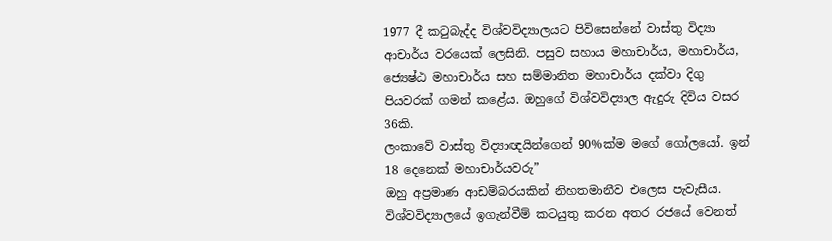1977 දී කටුබැද්ද විශ්වවිද්‍යාලයට පිවිසෙන්නේ වාස්තු විද්‍යා ආචාර්ය වරයෙක් ලෙසිනි. පසුව සහාය මහාචාර්ය, මහාචාර්ය, ජ්‍යෙෂ්ඨ මහාචාර්ය සහ සම්මානිත මහාචාර්ය දක්වා දිගු පියවරක් ගමන් කළේය. ඔහුගේ විශ්වවිද්‍යාල ඇදුරු දිවිය වසර 36කි.
ලංකාවේ වාස්තු විද්‍යාඥයින්ගෙන් 90%ක්ම මගේ ගෝලයෝ. ඉන් 18 දෙනෙක් මහාචාර්යවරු”
ඔහු අප්‍රමාණ ආඩම්බරයකින් නිහතමානීව එලෙස පැවැසීය. විශ්වවිද්‍යාලයේ ඉගැන්වීම් කටයුතු කරන අතර රජයේ වෙනත්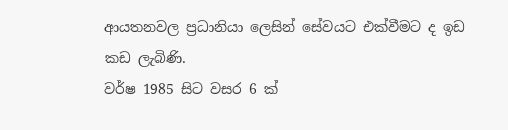ආයතනවල ප්‍රධානියා ලෙසින් සේවයට එක්වීමට ද ඉඩ කඩ ලැබිණි.
වර්ෂ 1985 සිට වසර 6 ක්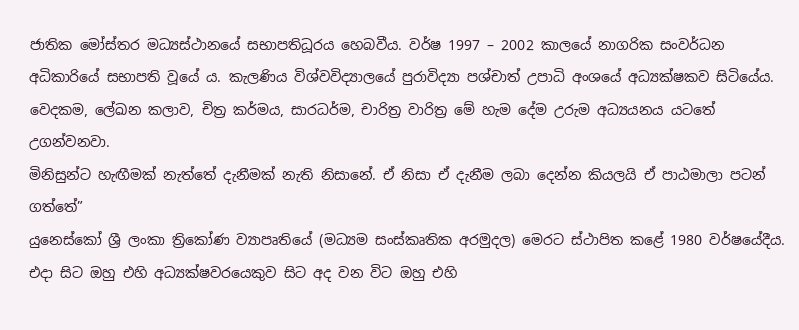ජාතික මෝස්තර මධ්‍යස්ථානයේ සභාපතිධූරය හෙබවීය. වර්ෂ 1997 – 2002 කාලයේ නාගරික සංවර්ධන අධිකාරියේ සභාපති වූයේ ය. කැලණිය විශ්වවිද්‍යාලයේ පුරාවිද්‍යා පශ්චාත් උපාධි අංශයේ අධ්‍යක්ෂකව සිටියේය. වෙදකම, ලේඛන කලාව, චිත්‍ර කර්මය, සාරධර්ම, චාරිත්‍ර වාරිත්‍ර මේ හැම දේම උරුම අධ්‍යයනය යටතේ උගන්වනවා.
මිනිසුන්ට හැඟීමක් නැත්තේ දැනීමක් නැති නිසානේ. ඒ නිසා ඒ දැනීම ලබා දෙන්න කියලයි ඒ පාඨමාලා පටන් ගත්තේ”
යුනෙස්කෝ ශ්‍රී ලංකා ත්‍රිකෝණ ව්‍යාපෘතියේ (මධ්‍යම සංස්කෘතික අරමුදල) මෙරට ස්ථාපිත කළේ 1980 වර්ෂයේදීය. එදා සිට ඔහු එහි අධ්‍යක්ෂවරයෙකුව සිට අද වන විට ඔහු එහි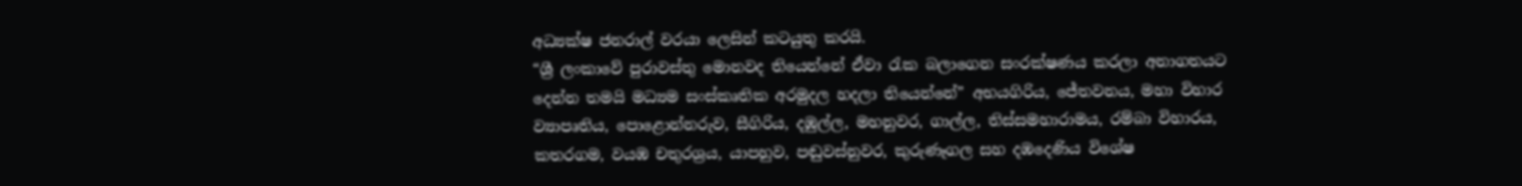අධ්‍යක්ෂ ජනරාල් වරයා ලෙසින් කටයුතු කරයි.
“ශ්‍රී ලංකාවේ පුරාවස්තු මොනවද තියෙන්නේ ඒවා රැක බලාගෙන සංරක්ෂණය කරලා අනාගතයට දෙන්න තමයි මධ්‍යම සංස්කෘතික අරමුදල හදලා තියෙන්නේ” අභයගිරිය, ජේතවනය, මහා විහාර ව්‍යාපෘතිය, පොළොන්නරුව, සීගිරිය, දඹුල්ල, මහනුවර, ගාල්ල, තිස්සමහාරාමය, රම්බා විහාරය, කතරගම, වයඹ චතුරශ්‍රය, යාපහුව, පඬුවස්නුවර, කුරුණෑගල සහ දඹදෙණිය විශේෂ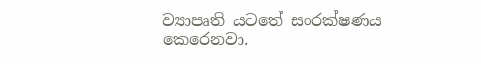ව්‍යාපෘති යටතේ සංරක්ෂණය කෙරෙනවා.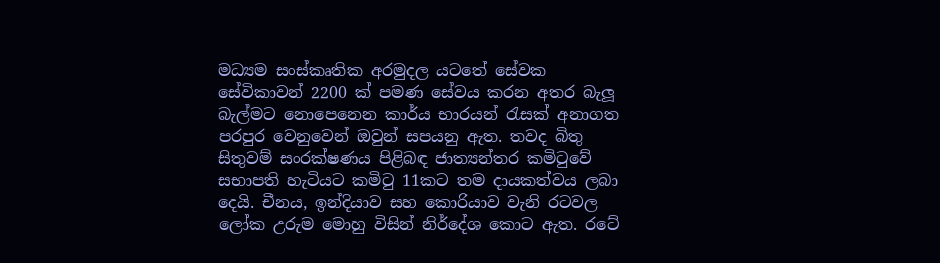මධ්‍යම සංස්කෘතික අරමුදල යටතේ සේවක සේවිකාවන් 2200 ක් පමණ සේවය කරන අතර බැලූ බැල්මට නොපෙනෙන කාර්ය භාරයන් රැසක් අනාගත පරපුර වෙනුවෙන් ඔවුන් සපයනු ඇත. තවද බිතු සිතුවම් සංරක්ෂණය පිළිබඳ ජාත්‍යන්තර කමිටුවේ සභාපති හැටියට කමිටු 11කට තම දායකත්වය ලබා දෙයි. චීනය, ඉන්දියාව සහ කොරියාව වැනි රටවල ලෝක උරුම මොහු විසින් නිර්දේශ කොට ඇත. රටේ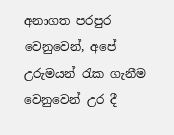අනාගත පරපුර වෙනුවෙන්, අපේ උරුමයන් රැක ගැනීම වෙනුවෙන් උර දී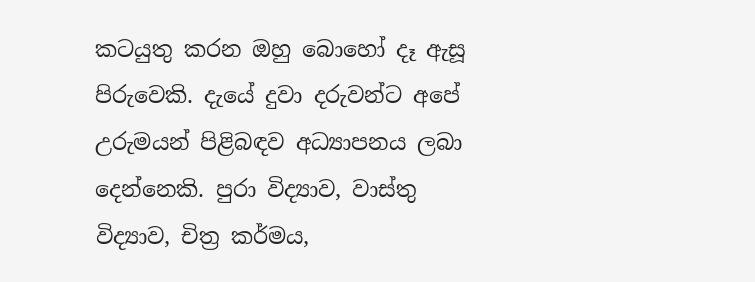කටයුතු කරන ඔහු බොහෝ දෑ ඇසූ පිරුවෙකි. දැයේ දුවා දරුවන්ට අපේ උරුමයන් පිළිබඳව අධ්‍යාපනය ලබා දෙන්නෙකි. පුරා විද්‍යාව, වාස්තු විද්‍යාව, චිත්‍ර කර්මය,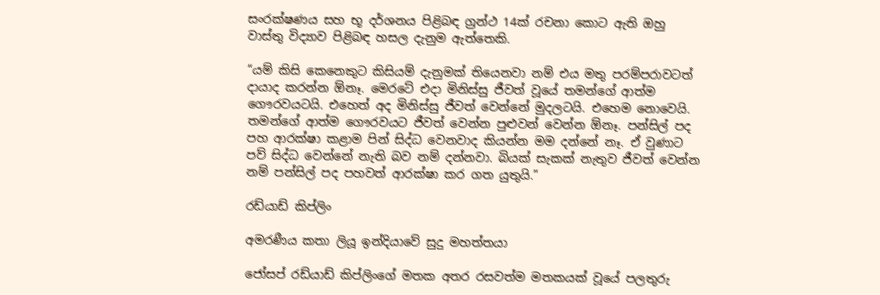සංරක්ෂණය සහ භූ දර්ශනය පිළිබඳ ග්‍රන්ථ 14ක් රචනා කොට ඇති ඔහු වාස්තු විද්‍යාව පිළිබඳ හසල දැනුම ඇත්තෙකි.

“යම් කිසි කෙනෙකුට කිසියම් දැනුමක් තියෙනවා නම් එය මතු පරම්පරාවටත් දායාද කරන්න ඕනෑ. මෙරටේ එදා මිනිස්සු ජීවත් වූයේ තමන්ගේ ආත්ම ගෞරවයටයි. එහෙත් අද මිනිස්සු ජීවත් වෙන්නේ මුදලටයි. එහෙම නොවෙයි. තමන්ගේ ආත්ම ගෞරවයට ජීවත් වෙන්න පුළුවන් වෙන්න ඕනෑ. පන්සිල් පද පහ ආරක්ෂා කළාම පින් සිද්ධ වෙනවාද කියන්න මම දන්නේ නෑ. ඒ වුණාට පව් සිද්ධ වෙන්නේ නැති බව නම් දන්නවා. බියක් සැකක් නැතුව ජීවත් වෙන්න නම් පන්සිල් පද පහවත් ආරක්ෂා කර ගත යුතුයි.”

රඩ්යාඩ් කිප්ලිං

අමරණීය කතා ලියූ ඉන්දියාවේ සුදු මහත්තයා

ජෝසප් රඩ්යාඩ් කිප්ලිංගේ මතක අතර රසවත්ම මතකයක් වූයේ පලතුරු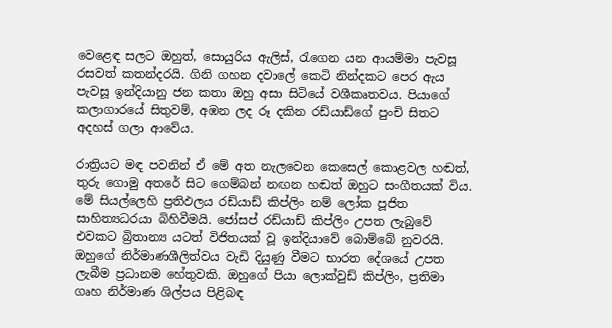වෙළෙඳ සලට ඔහුත්, සොයුරිය ඇලිස්, රැගෙන යන ආයම්මා පැවසූ රසවත් කතන්දරයි. ගිනි ගහන දවාලේ කෙටි නින්දකට පෙර ඇය පැවසූ ඉන්දියානු ජන කතා ඔහු අසා සිටියේ වශීකෘතවය. පියාගේ කලාගාරයේ සිතුවම්, අඹන ලද රූ දකින රඩ්යාඩ්ගේ පුංචි සිතට අදහස් ගලා ආවේය.

රාත්‍රියට මඳ පවනින් ඒ මේ අත නැලවෙන කෙසෙල් කොළවල හඬත්, තුරු ගොමු අතරේ සිට ගෙම්බන් නඟන හඬත් ඔහුට සංගීතයක් විය. මේ සියල්ලෙහි ප්‍රතිඵලය රඩ්යාඩ් කිප්ලිං නම් ලෝක පූජිත සාහිත්‍යධරයා බිහිවීමයි. ජෝසප් රඩ්යාඩ් කිප්ලිං උපත ලැබුවේ එවකට බ්‍රිතාන්‍ය යටත් විජිතයක් වූ ඉන්දියාවේ බොම්බේ නුවරයි. ඔහුගේ නිර්මාණශීලිත්වය වැඩි දියුණු වීමට භාරත දේශයේ උපත ලැබීම ප්‍රධානම හේතුවකි. ඔහුගේ පියා ලොක්වුඩ් කිප්ලිං, ප්‍රතිමා ගෘහ නිර්මාණ ශිල්පය පිළිබඳ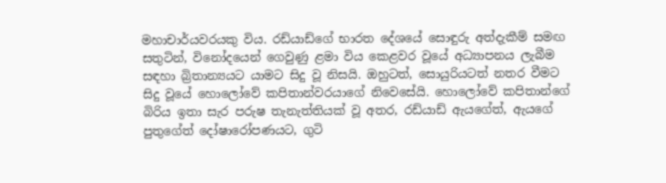මහාචාර්යවරයකු විය. රඩ්යාඩ්ගේ භාරත දේශයේ සොඳුරු අත්දැකීම් සමඟ සතුටින්, විනෝදයෙන් ගෙවුණු ළමා විය කෙළවර වූයේ අධ්‍යාපනය ලැබීම සඳහා බ්‍රිතාන්‍යයට යාමට සිදු වූ නිසයි. ඔහුටත්, සොයුරියටත් නතර වීමට සිදු වූයේ හොලෝවේ කපිතාන්වරයාගේ නිවෙසේයි. හොලෝවේ කපිතාන්ගේ බිරිය ඉතා සැර පරුෂ තැනැත්තියක් වූ අතර, රඩ්යාඩ් ඇයගේත්, ඇයගේ පුතුගේත් දෝෂාරෝපණයට, ගුටි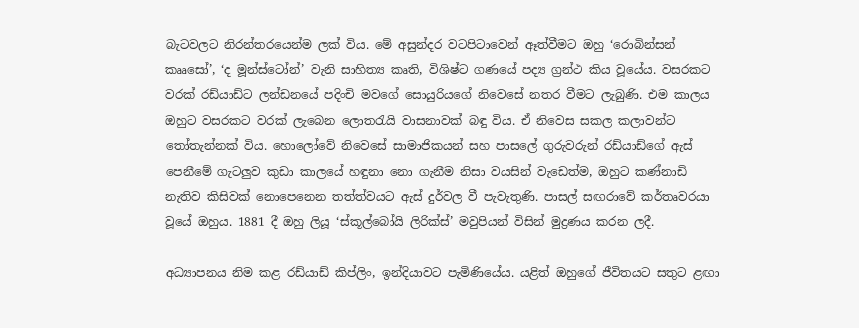බැටවලට නිරන්තරයෙන්ම ලක් විය. මේ අසුන්දර වටපිටාවෙන් ඈත්වීමට ඔහු ‘රොබින්සන් කෲසෝ’, ‘ද මූන්ස්ටෝන්’ වැනි සාහිත්‍ය කෘති, විශිෂ්ට ගණයේ පද්‍ය ග්‍රන්ථ කිය වූයේය. වසරකට වරක් රඩ්යාඩ්ට ලන්ඩනයේ පදිංචි මවගේ සොයුරියගේ නිවෙසේ නතර වීමට ලැබුණි. එම කාලය ඔහුට වසරකට වරක් ලැබෙන ලොතරැයි වාසනාවක් බඳු විය. ඒ නිවෙස සකල කලාවන්ට තෝතැන්නක් විය. හොලෝවේ නිවෙසේ සාමාජිකයන් සහ පාසලේ ගුරුවරුන් රඩ්යාඩ්ගේ ඇස් පෙනීමේ ගැටලුව කුඩා කාලයේ හඳුනා නො ගැනීම නිසා වයසින් වැඩෙත්ම, ඔහුට කණ්නාඩි නැතිව කිසිවක් නොපෙනෙන තත්ත්වයට ඇස් දුර්වල වී පැවැතුණි. පාසල් සඟරාවේ කර්තෘවරයා වූයේ ඔහුය. 1881 දී ඔහු ලියූ ‘ස්කූල්බෝයි ලිරික්ස්’ මවුපියන් විසින් මුද්‍රණය කරන ලදී.

අධ්‍යාපනය නිම කළ රඩ්යාඩ් කිප්ලිං, ඉන්දියාවට පැමිණියේය. යළිත් ඔහුගේ ජීවිතයට සතුට ළඟා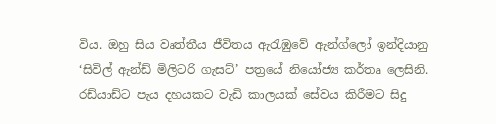විය. ඔහු සිය වෘත්තීය ජීවිතය ඇරැඹුවේ ඇන්ග්ලෝ ඉන්දියානු ‘සිවිල් ඇන්ඩ් මිලිටරි ගැසට්’ පත්‍රයේ නියෝජ්‍ය කර්තෘ ලෙසිනි. රඩ්යාඩ්ට පැය දහයකට වැඩි කාලයක් සේවය කිරීමට සිදු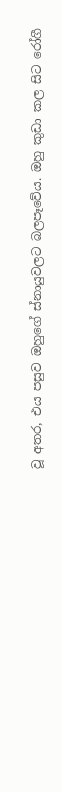වූ අතර, එය පසුව ඔහුගේ ස්නායුවලට බලපෑවේය. ඔහු කුඩා කල සිට රෝගී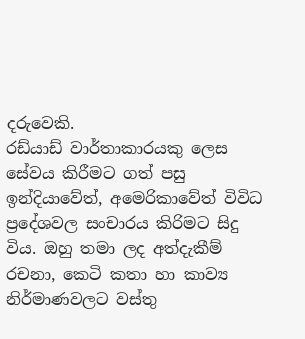දරුවෙකි.
රඩ්යාඩ් වාර්තාකාරයකු ලෙස සේවය කිරීමට ගත් පසු ඉන්දියාවේත්, අමෙරිකාවේත් විවිධ ප්‍රදේශවල සංචාරය කිරිමට සිදු විය. ඔහු තමා ලද අත්දැකීම් රචනා, කෙටි කතා හා කාව්‍ය නිර්මාණවලට වස්තු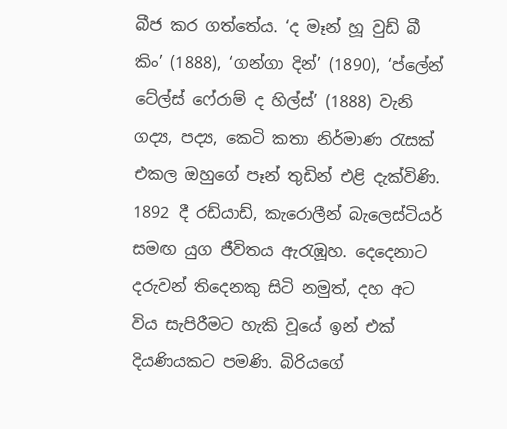බීජ කර ගත්තේය. ‘ද මෑන් හූ වුඩ් බී කිං’ (1888), ‘ගන්ගා දින්’ (1890), ‘ප්ලේන් ටේල්ස් ෆේ‍රාම් ද හිල්ස්’ (1888) වැනි ගද්‍ය, පද්‍ය, කෙටි කතා නිර්මාණ රැසක් එකල ඔහුගේ පෑන් තුඩින් එළි දැක්විණි.
1892 දී රඩ්යාඩ්, කැරොලීන් බැලෙස්ටියර් සමඟ යුග ජීවිතය ඇරැඹූහ. දෙදෙනාට දරුවන් තිදෙනකු සිටි නමුත්, දහ අට විය සැපිරීමට හැකි වූයේ ඉන් එක් දියණියකට පමණි. බිරියගේ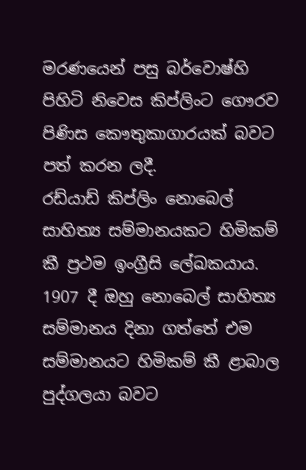මරණයෙන් පසු බර්වොෂ්හි පිහිටි නිවෙස කිප්ලිංට ගෞරව පිණිස කෞතුකාගාරයක් බවට පත් කරන ලදී.
රඩ්යාඩ් කිප්ලිං නොබෙල් සාහිත්‍ය සම්මානයකට හිමිකම් කී ප්‍රථම ඉංග්‍රීසි ලේඛකයාය. 1907 දී ඔහු නොබෙල් සාහිත්‍ය සම්මානය දිනා ගත්තේ එම සම්මානයට හිමිකම් කී ළාබාල පුද්ගලයා බවට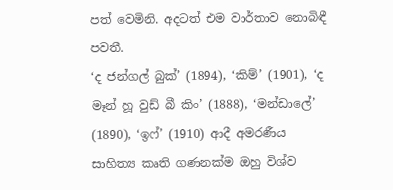පත් වෙමිනි. අදටත් එම වාර්තාව නොබිඳී පවතී.
‘ද ජන්ගල් බුක්’ (1894), ‘කිම්’ (1901), ‘ද මෑන් හූ වුඩ් බී කිං’ (1888), ‘මන්ඩාලේ’ (1890), ‘ඉෆ්’ (1910) ආදී අමරණීය සාහිත්‍ය කෘති ගණනක්ම ඔහු විශ්ව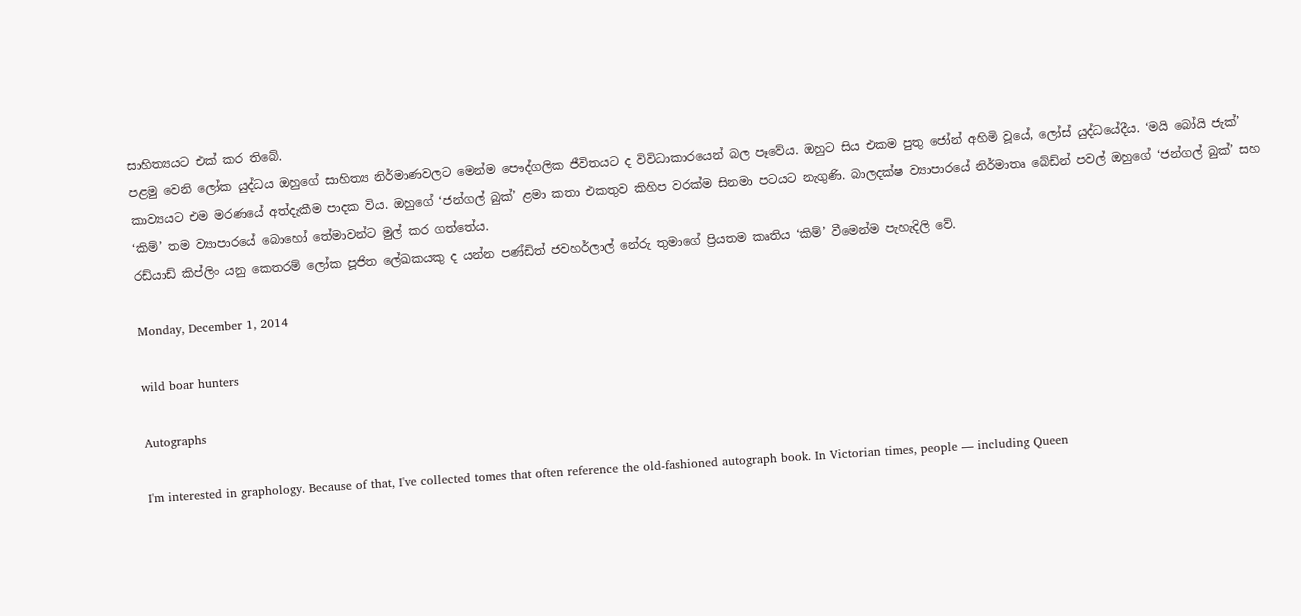සාහිත්‍යයට එක් කර තිබේ.
පළමු වෙනි ලෝක යුද්ධය ඔහුගේ සාහිත්‍ය නිර්මාණවලට මෙන්ම පෞද්ගලික ජීවිතයට ද විවිධාකාරයෙන් බල පෑවේය. ඔහුට සිය එකම පුතු ජෝන් අහිමි වූයේ, ලෝස් යුද්ධයේදීය. ‘මයි බෝයි ජැක්’ කාව්‍යයට එම මරණයේ අත්දැකීම පාදක විය. ඔහුගේ ‘ජන්ගල් බුක්’ ළමා කතා එකතුව කිහිප වරක්ම සිනමා පටයට නැගුණි. බාලදක්ෂ ව්‍යාපාරයේ නිර්මාතෘ බේඩ්න් පවල් ඔහුගේ ‘ජන්ගල් බුක්’ සහ ‘කිම්’ තම ව්‍යාපාරයේ බොහෝ තේමාවන්ට මුල් කර ගත්තේය.
රඩ්යාඩ් කිප්ලිං යනු කෙතරම් ලෝක පූජිත ලේඛකයකු ද යන්න පණ්ඩිත් ජවහර්ලාල් නේරු තුමාගේ ප්‍රියතම කෘතිය ‘කිම්’ වීමෙන්ම පැහැදිලි වේ.

Monday, December 1, 2014

wild boar hunters

Autographs

I'm interested in graphology. Because of that, I've collected tomes that often reference the old-fashioned autograph book. In Victorian times, people — including Queen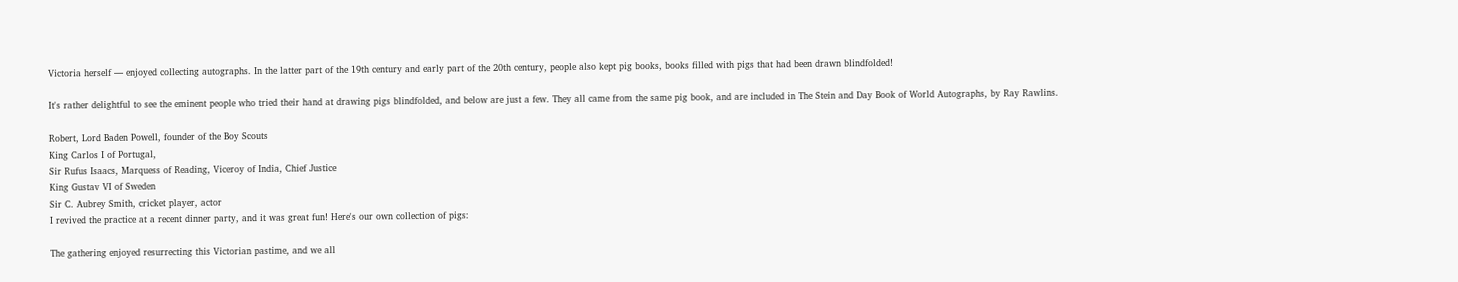Victoria herself — enjoyed collecting autographs. In the latter part of the 19th century and early part of the 20th century, people also kept pig books, books filled with pigs that had been drawn blindfolded!

It's rather delightful to see the eminent people who tried their hand at drawing pigs blindfolded, and below are just a few. They all came from the same pig book, and are included in The Stein and Day Book of World Autographs, by Ray Rawlins.

Robert, Lord Baden Powell, founder of the Boy Scouts
King Carlos I of Portugal,
Sir Rufus Isaacs, Marquess of Reading, Viceroy of India, Chief Justice
King Gustav VI of Sweden
Sir C. Aubrey Smith, cricket player, actor
I revived the practice at a recent dinner party, and it was great fun! Here's our own collection of pigs:

The gathering enjoyed resurrecting this Victorian pastime, and we all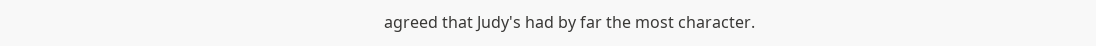agreed that Judy's had by far the most character.